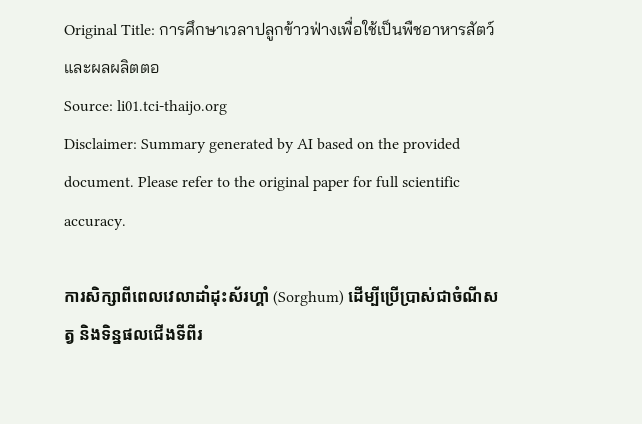Original Title: การศึกษาเวลาปลูกข้าวฟ่างเพื่อใช้เป็นพืชอาหารสัตว์และผลผลิตตอ
Source: li01.tci-thaijo.org
Disclaimer: Summary generated by AI based on the provided document. Please refer to the original paper for full scientific accuracy.

ការសិក្សាពីពេលវេលាដាំដុះស័រហ្គាំ (Sorghum) ដើម្បីប្រើប្រាស់ជាចំណីសត្វ និងទិន្នផលជើងទីពីរ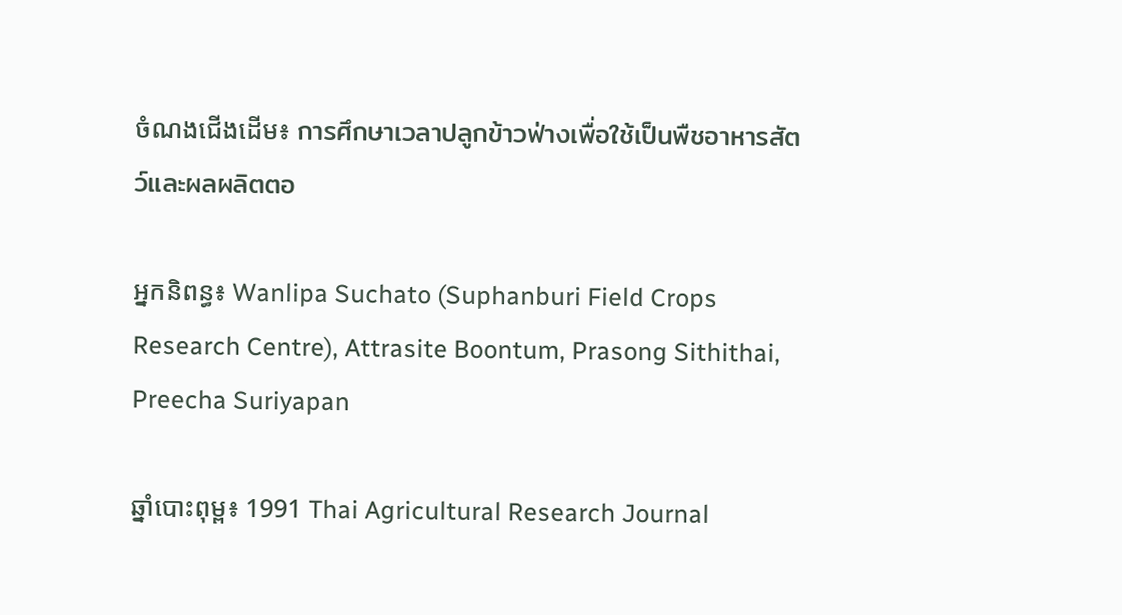ចំណងជើងដើម៖ การศึกษาเวลาปลูกข้าวฟ่างเพื่อใช้เป็นพืชอาหารสัตว์และผลผลิตตอ

អ្នកនិពន្ធ៖ Wanlipa Suchato (Suphanburi Field Crops Research Centre), Attrasite Boontum, Prasong Sithithai, Preecha Suriyapan

ឆ្នាំបោះពុម្ព៖ 1991 Thai Agricultural Research Journal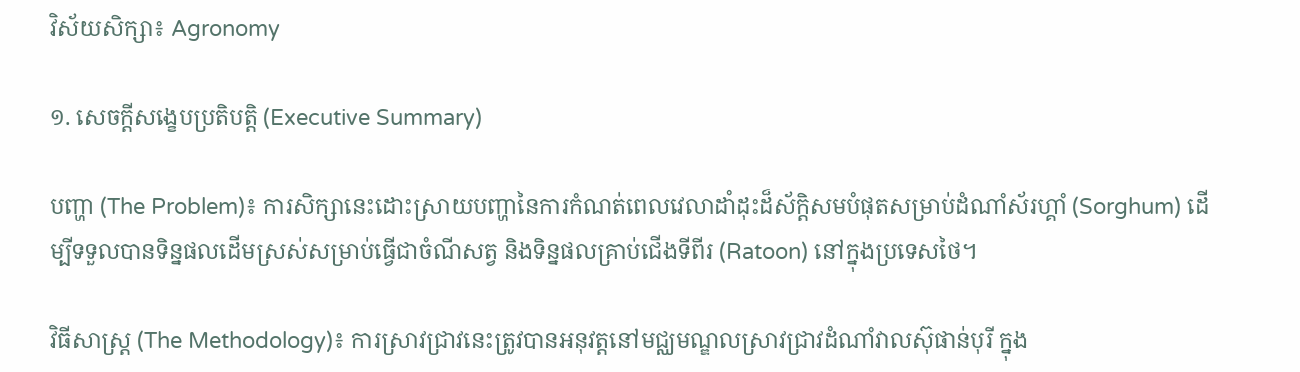វិស័យសិក្សា៖ Agronomy

១. សេចក្តីសង្ខេបប្រតិបត្តិ (Executive Summary)

បញ្ហា (The Problem)៖ ការសិក្សានេះដោះស្រាយបញ្ហានៃការកំណត់ពេលវេលាដាំដុះដ៏ស័ក្តិសមបំផុតសម្រាប់ដំណាំស័រហ្គាំ (Sorghum) ដើម្បីទទួលបានទិន្នផលដើមស្រស់សម្រាប់ធ្វើជាចំណីសត្វ និងទិន្នផលគ្រាប់ជើងទីពីរ (Ratoon) នៅក្នុងប្រទេសថៃ។

វិធីសាស្ត្រ (The Methodology)៖ ការស្រាវជ្រាវនេះត្រូវបានអនុវត្តនៅមជ្ឈមណ្ឌលស្រាវជ្រាវដំណាំវាលស៊ុផាន់បុរី ក្នុង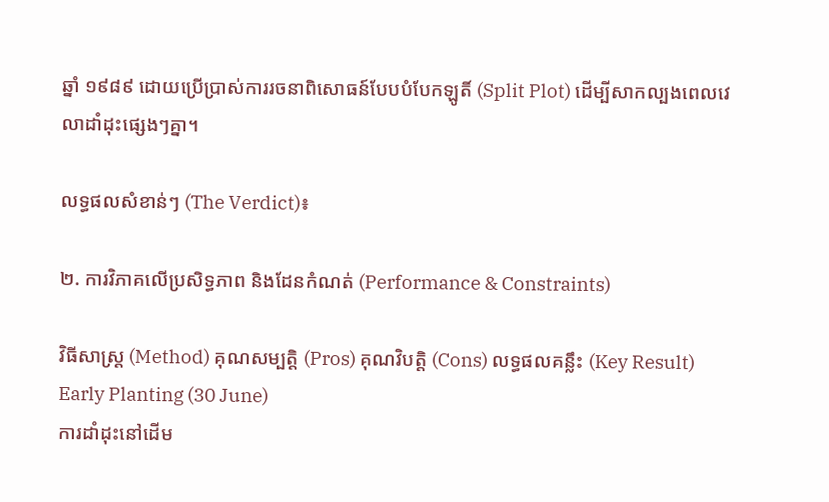ឆ្នាំ ១៩៨៩ ដោយប្រើប្រាស់ការរចនាពិសោធន៍បែបបំបែកឡូតិ៍ (Split Plot) ដើម្បីសាកល្បងពេលវេលាដាំដុះផ្សេងៗគ្នា។

លទ្ធផលសំខាន់ៗ (The Verdict)៖

២. ការវិភាគលើប្រសិទ្ធភាព និងដែនកំណត់ (Performance & Constraints)

វិធីសាស្ត្រ (Method) គុណសម្បត្តិ (Pros) គុណវិបត្តិ (Cons) លទ្ធផលគន្លឹះ (Key Result)
Early Planting (30 June)
ការដាំដុះនៅដើម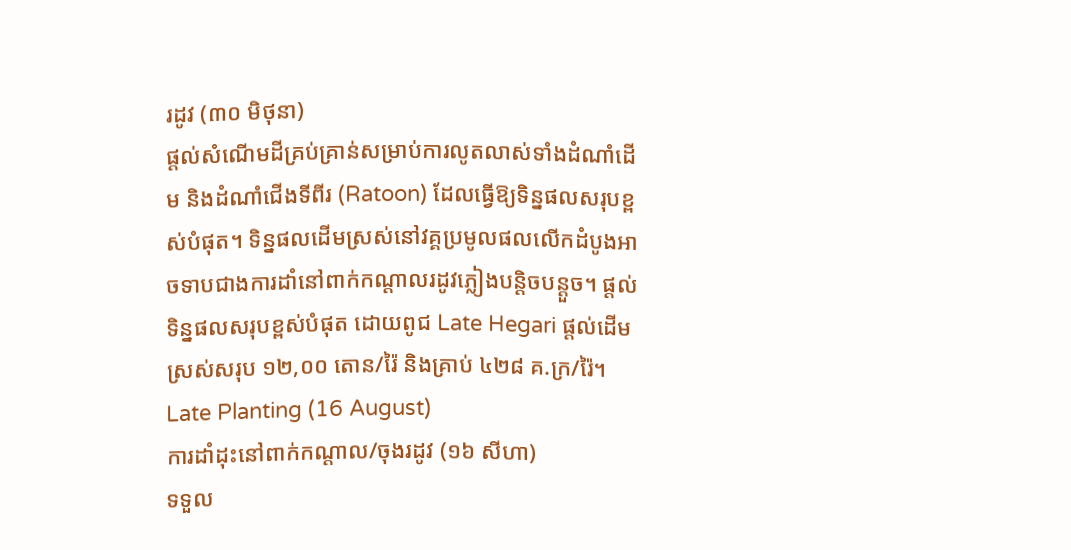រដូវ (៣០ មិថុនា)
ផ្តល់សំណើមដីគ្រប់គ្រាន់សម្រាប់ការលូតលាស់ទាំងដំណាំដើម និងដំណាំជើងទីពីរ (Ratoon) ដែលធ្វើឱ្យទិន្នផលសរុបខ្ពស់បំផុត។ ទិន្នផលដើមស្រស់នៅវគ្គប្រមូលផលលើកដំបូងអាចទាបជាងការដាំនៅពាក់កណ្តាលរដូវភ្លៀងបន្តិចបន្តួច។ ផ្តល់ទិន្នផលសរុបខ្ពស់បំផុត ដោយពូជ Late Hegari ផ្តល់ដើមស្រស់សរុប ១២,០០ តោន/រ៉ៃ និងគ្រាប់ ៤២៨ គ.ក្រ/រ៉ៃ។
Late Planting (16 August)
ការដាំដុះនៅពាក់កណ្តាល/ចុងរដូវ (១៦ សីហា)
ទទួល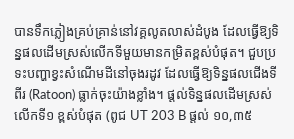បានទឹកភ្លៀងគ្រប់គ្រាន់នៅវគ្គលូតលាស់ដំបូង ដែលធ្វើឱ្យទិន្នផលដើមស្រស់លើកទីមួយមានកម្រិតខ្ពស់បំផុត។ ជួបប្រទះបញ្ហាខ្វះសំណើមដីនៅចុងរដូវ ដែលធ្វើឱ្យទិន្នផលជើងទីពីរ (Ratoon) ធ្លាក់ចុះយ៉ាងខ្លាំង។ ផ្តល់ទិន្នផលដើមស្រស់លើកទី១ ខ្ពស់បំផុត (ពូជ UT 203 B ផ្តល់ ១០,៣៥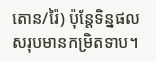តោន/រ៉ៃ) ប៉ុន្តែទិន្នផលសរុបមានកម្រិតទាប។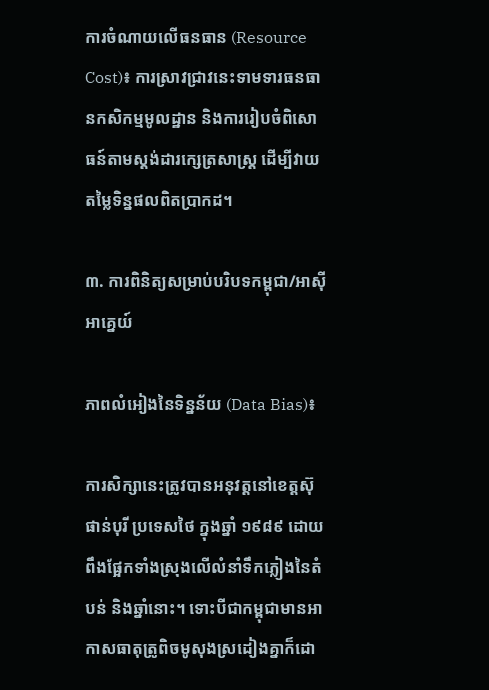ការចំណាយលើធនធាន (Resource Cost)៖ ការស្រាវជ្រាវនេះទាមទារធនធានកសិកម្មមូលដ្ឋាន និងការរៀបចំពិសោធន៍តាមស្តង់ដារក្សេត្រសាស្ត្រ ដើម្បីវាយតម្លៃទិន្នផលពិតប្រាកដ។

៣. ការពិនិត្យសម្រាប់បរិបទកម្ពុជា/អាស៊ីអាគ្នេយ៍

ភាពលំអៀងនៃទិន្នន័យ (Data Bias)៖

ការសិក្សានេះត្រូវបានអនុវត្តនៅខេត្តស៊ុផាន់បុរី ប្រទេសថៃ ក្នុងឆ្នាំ ១៩៨៩ ដោយពឹងផ្អែកទាំងស្រុងលើលំនាំទឹកភ្លៀងនៃតំបន់ និងឆ្នាំនោះ។ ទោះបីជាកម្ពុជាមានអាកាសធាតុត្រូពិចមូសុងស្រដៀងគ្នាក៏ដោ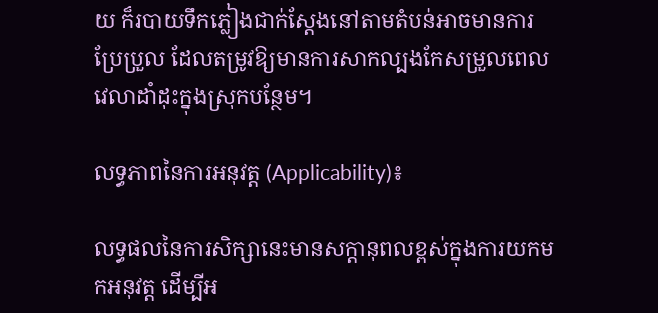យ ក៏របាយទឹកភ្លៀងជាក់ស្តែងនៅតាមតំបន់អាចមានការប្រែប្រួល ដែលតម្រូវឱ្យមានការសាកល្បងកែសម្រួលពេលវេលាដាំដុះក្នុងស្រុកបន្ថែម។

លទ្ធភាពនៃការអនុវត្ត (Applicability)៖

លទ្ធផលនៃការសិក្សានេះមានសក្តានុពលខ្ពស់ក្នុងការយកមកអនុវត្ត ដើម្បីអ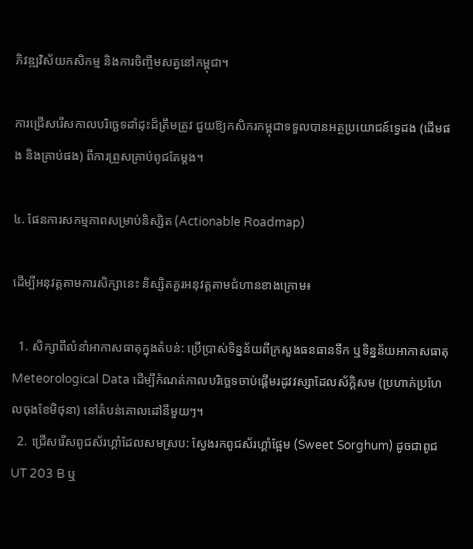ភិវឌ្ឍវិស័យកសិកម្ម និងការចិញ្ចឹមសត្វនៅកម្ពុជា។

ការជ្រើសរើសកាលបរិច្ឆេទដាំដុះដ៏ត្រឹមត្រូវ ជួយឱ្យកសិករកម្ពុជាទទួលបានអត្ថប្រយោជន៍ទ្វេដង (ដើមផង និងគ្រាប់ផង) ពីការព្រួសគ្រាប់ពូជតែម្តង។

៤. ផែនការសកម្មភាពសម្រាប់និស្សិត (Actionable Roadmap)

ដើម្បីអនុវត្តតាមការសិក្សានេះ និស្សិតគួរអនុវត្តតាមជំហានខាងក្រោម៖

  1. សិក្សាពីលំនាំអាកាសធាតុក្នុងតំបន់: ប្រើប្រាស់ទិន្នន័យពីក្រសួងធនធានទឹក ឬទិន្នន័យអាកាសធាតុ Meteorological Data ដើម្បីកំណត់កាលបរិច្ឆេទចាប់ផ្តើមរដូវវស្សាដែលស័ក្តិសម (ប្រហាក់ប្រហែលចុងខែមិថុនា) នៅតំបន់គោលដៅនីមួយៗ។
  2. ជ្រើសរើសពូជស័រហ្គាំដែលសមស្រប: ស្វែងរកពូជស័រហ្គាំផ្អែម (Sweet Sorghum) ដូចជាពូជ UT 203 B ឬ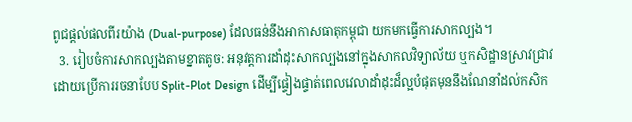ពូជផ្តល់ផលពីរយ៉ាង (Dual-purpose) ដែលធន់នឹងអាកាសធាតុកម្ពុជា យកមកធ្វើការសាកល្បង។
  3. រៀបចំការសាកល្បងតាមខ្នាតតូច: អនុវត្តការដាំដុះសាកល្បងនៅក្នុងសាកលវិទ្យាល័យ ឬកសិដ្ឋានស្រាវជ្រាវ ដោយប្រើការរចនាបែប Split-Plot Design ដើម្បីផ្ទៀងផ្ទាត់ពេលវេលាដាំដុះដ៏ល្អបំផុតមុននឹងណែនាំដល់កសិក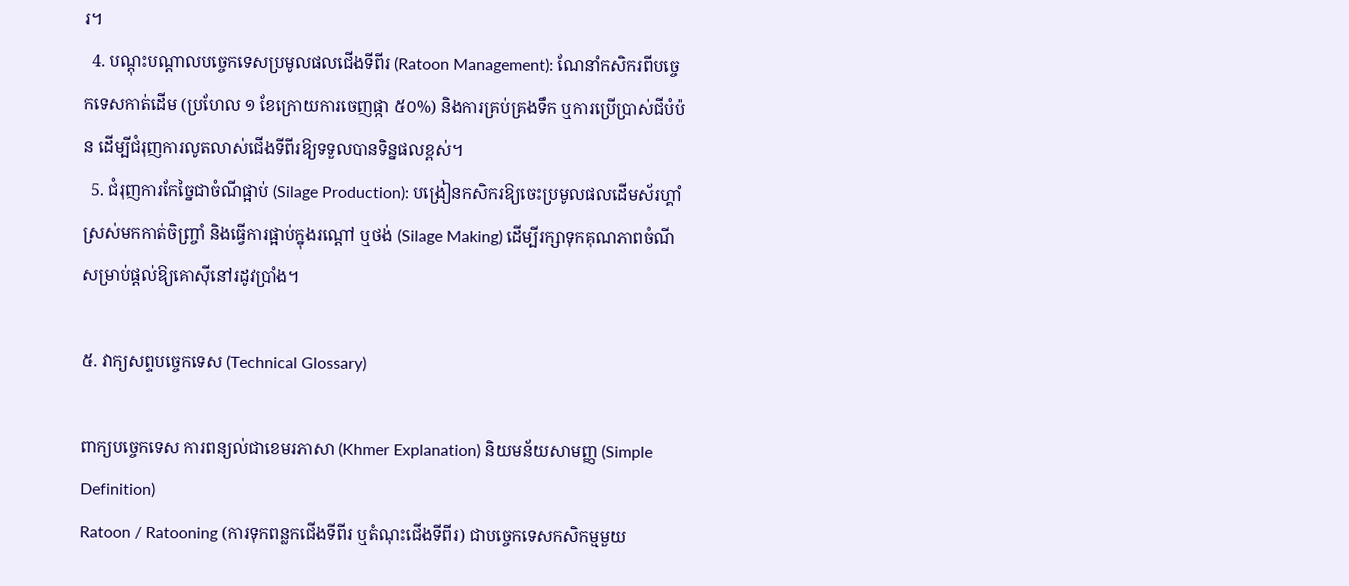រ។
  4. បណ្តុះបណ្តាលបច្ចេកទេសប្រមូលផលជើងទីពីរ (Ratoon Management): ណែនាំកសិករពីបច្ចេកទេសកាត់ដើម (ប្រហែល ១ ខែក្រោយការចេញផ្កា ៥០%) និងការគ្រប់គ្រងទឹក ឬការប្រើប្រាស់ជីបំប៉ន ដើម្បីជំរុញការលូតលាស់ជើងទីពីរឱ្យទទួលបានទិន្នផលខ្ពស់។
  5. ជំរុញការកែច្នៃជាចំណីផ្អាប់ (Silage Production): បង្រៀនកសិករឱ្យចេះប្រមូលផលដើមស័រហ្គាំស្រស់មកកាត់ចិញ្ច្រាំ និងធ្វើការផ្អាប់ក្នុងរណ្តៅ ឬថង់ (Silage Making) ដើម្បីរក្សាទុកគុណភាពចំណីសម្រាប់ផ្តល់ឱ្យគោស៊ីនៅរដូវប្រាំង។

៥. វាក្យសព្ទបច្ចេកទេស (Technical Glossary)

ពាក្យបច្ចេកទេស ការពន្យល់ជាខេមរភាសា (Khmer Explanation) និយមន័យសាមញ្ញ (Simple Definition)
Ratoon / Ratooning (ការទុកពន្លកជើងទីពីរ ឬតំណុះជើងទីពីរ) ជាបច្ចេកទេសកសិកម្មមួយ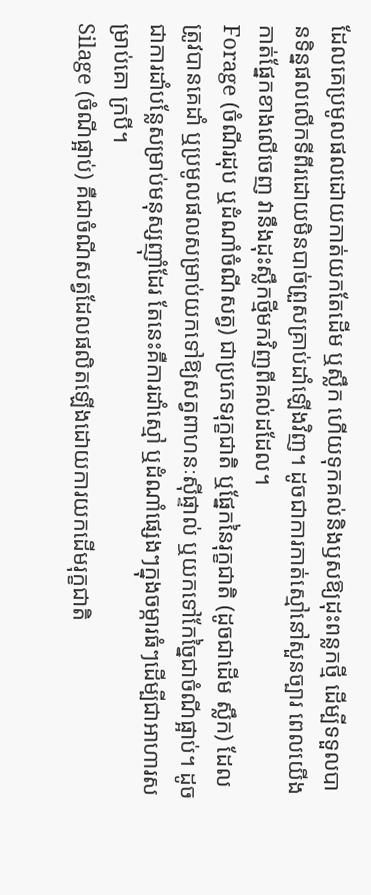ដែលគេប្រមូលផលដោយកាត់យកតែដើម ឬស្លឹក ហើយទុកគល់និងឫសឱ្យដុះពន្លកថ្មី ដើម្បីទទួលបានទិន្នផលលើកទីពីរដោយមិនបាច់ព្រួសគ្រាប់ដាំឡើងវិញ។ ដូចជាការកាត់ស្មៅនៅសួនច្បារ ពេលយើងកាត់ផ្នែកខាងលើចេញ វានឹងដុះស្លឹកថ្មីមកវិញពីគល់ដដែល។
Forage (ចំណីរដុប ឬដំណាំចំណីសត្វ) ជាប្រភេទរុក្ខជាតិ ឬផ្នែកនៃរុក្ខជាតិ (ដូចជាដើម ស្លឹក) ដែលត្រូវបានគេដាំ ឬប្រមូលផលសម្រាប់យកទៅឱ្យសត្វពាហនៈស៊ីផ្ទាល់ ឬយកទៅកែច្នៃជាចំណីផ្អាប់។ ដូចជាការដាំបន្លែសម្រាប់មនុស្សញ៉ាំដែរ តែនេះគឺការដាំស្មៅ ឬដំណាំផ្សេងៗក្នុងចម្ការធំៗដើម្បីជាអាហារសម្រាប់គោ ក្របី។
Silage (ចំណីផ្អាប់) គឺជាចំណីសត្វដែលផលិតឡើងដោយការយកដើមរុក្ខជាតិ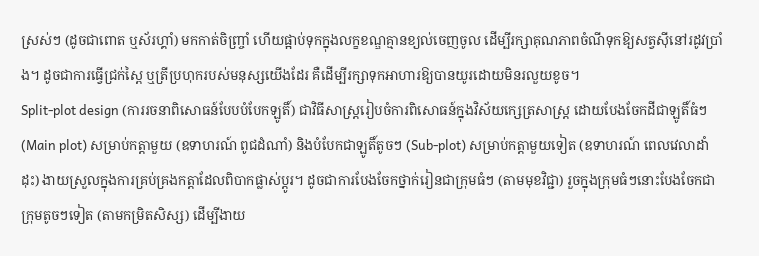ស្រស់ៗ (ដូចជាពោត ឬស័រហ្គាំ) មកកាត់ចិញ្ច្រាំ ហើយផ្អាប់ទុកក្នុងលក្ខខណ្ឌគ្មានខ្យល់ចេញចូល ដើម្បីរក្សាគុណភាពចំណីទុកឱ្យសត្វស៊ីនៅរដូវប្រាំង។ ដូចជាការធ្វើជ្រក់ស្ពៃ ឬត្រីប្រហុករបស់មនុស្សយើងដែរ គឺដើម្បីរក្សាទុកអាហារឱ្យបានយូរដោយមិនរលួយខូច។
Split-plot design (ការរចនាពិសោធន៍បែបបំបែកឡូតិ៍) ជាវិធីសាស្ត្ររៀបចំការពិសោធន៍ក្នុងវិស័យក្សេត្រសាស្ត្រ ដោយបែងចែកដីជាឡូតិ៍ធំៗ (Main plot) សម្រាប់កត្តាមួយ (ឧទាហរណ៍ ពូជដំណាំ) និងបំបែកជាឡូតិ៍តូចៗ (Sub-plot) សម្រាប់កត្តាមួយទៀត (ឧទាហរណ៍ ពេលវេលាដាំដុះ) ងាយស្រួលក្នុងការគ្រប់គ្រងកត្តាដែលពិបាកផ្លាស់ប្តូរ។ ដូចជាការបែងចែកថ្នាក់រៀនជាក្រុមធំៗ (តាមមុខវិជ្ជា) រួចក្នុងក្រុមធំៗនោះបែងចែកជាក្រុមតូចៗទៀត (តាមកម្រិតសិស្ស) ដើម្បីងាយ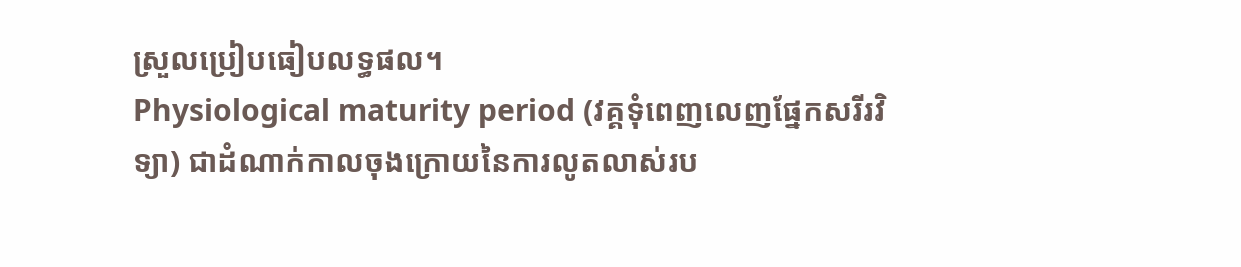ស្រួលប្រៀបធៀបលទ្ធផល។
Physiological maturity period (វគ្គទុំពេញលេញផ្នែកសរីរវិទ្យា) ជាដំណាក់កាលចុងក្រោយនៃការលូតលាស់រប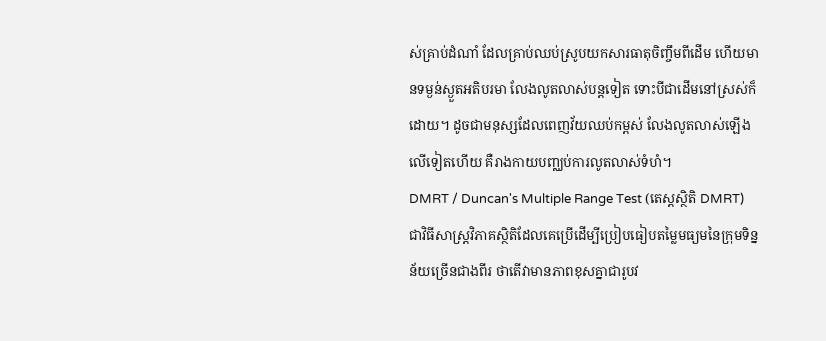ស់គ្រាប់ដំណាំ ដែលគ្រាប់ឈប់ស្រូបយកសារធាតុចិញ្ចឹមពីដើម ហើយមានទម្ងន់ស្ងួតអតិបរមា លែងលូតលាស់បន្តទៀត ទោះបីជាដើមនៅស្រស់ក៏ដោយ។ ដូចជាមនុស្សដែលពេញវ័យឈប់កម្ពស់ លែងលូតលាស់ឡើងលើទៀតហើយ គឺរាងកាយបញ្ឈប់ការលូតលាស់ទំហំ។
DMRT / Duncan's Multiple Range Test (តេស្តស្ថិតិ DMRT) ជាវិធីសាស្ត្រវិភាគស្ថិតិដែលគេប្រើដើម្បីប្រៀបធៀបតម្លៃមធ្យមនៃក្រុមទិន្នន័យច្រើនជាងពីរ ថាតើវាមានភាពខុសគ្នាជារូបវ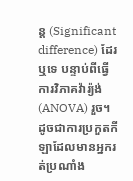ន្ត (Significant difference) ដែរឬទេ បន្ទាប់ពីធ្វើការវិភាគវ៉ារ្យ៉ង់ (ANOVA) រួច។ ដូចជាការប្រកួតកីឡាដែលមានអ្នករត់ប្រណាំង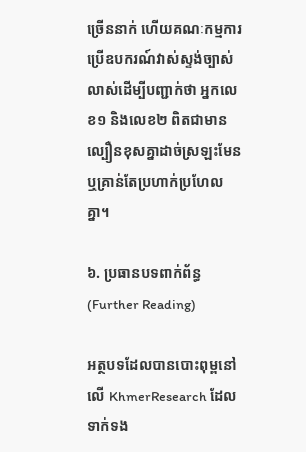ច្រើននាក់ ហើយគណៈកម្មការប្រើឧបករណ៍វាស់ស្ទង់ច្បាស់លាស់ដើម្បីបញ្ជាក់ថា អ្នកលេខ១ និងលេខ២ ពិតជាមានល្បឿនខុសគ្នាដាច់ស្រឡះមែន ឬគ្រាន់តែប្រហាក់ប្រហែលគ្នា។

៦. ប្រធានបទពាក់ព័ន្ធ (Further Reading)

អត្ថបទដែលបានបោះពុម្ពនៅលើ KhmerResearch ដែលទាក់ទង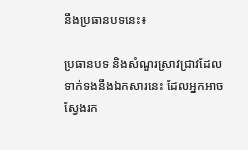នឹងប្រធានបទនេះ៖

ប្រធានបទ និងសំណួរស្រាវជ្រាវដែលទាក់ទងនឹងឯកសារនេះ ដែលអ្នកអាចស្វែងរក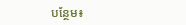បន្ថែម៖